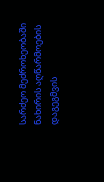სარძეო მეძროხეობაში ნახირის აღწარმოების დაგეგმვის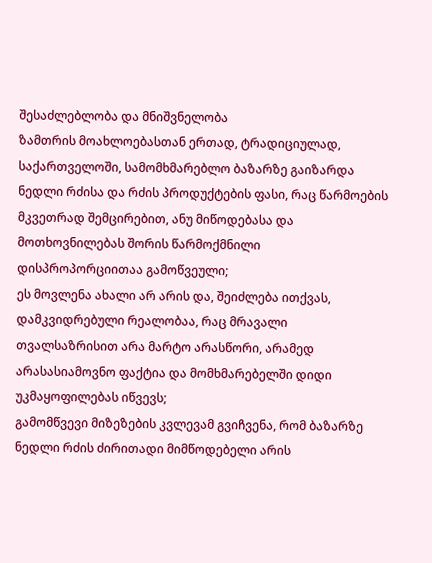შესაძლებლობა და მნიშვნელობა
ზამთრის მოახლოებასთან ერთად, ტრადიციულად, საქართველოში, სამომხმარებლო ბაზარზე გაიზარდა ნედლი რძისა და რძის პროდუქტების ფასი, რაც წარმოების მკვეთრად შემცირებით, ანუ მიწოდებასა და მოთხოვნილებას შორის წარმოქმნილი დისპროპორციითაა გამოწვეული;
ეს მოვლენა ახალი არ არის და, შეიძლება ითქვას, დამკვიდრებული რეალობაა, რაც მრავალი თვალსაზრისით არა მარტო არასწორი, არამედ არასასიამოვნო ფაქტია და მომხმარებელში დიდი უკმაყოფილებას იწვევს;
გამომწვევი მიზეზების კვლევამ გვიჩვენა, რომ ბაზარზე ნედლი რძის ძირითადი მიმწოდებელი არის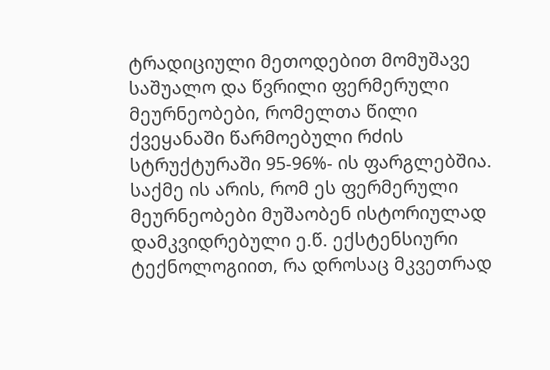ტრადიციული მეთოდებით მომუშავე საშუალო და წვრილი ფერმერული მეურნეობები, რომელთა წილი ქვეყანაში წარმოებული რძის სტრუქტურაში 95-96%- ის ფარგლებშია. საქმე ის არის, რომ ეს ფერმერული მეურნეობები მუშაობენ ისტორიულად დამკვიდრებული ე.წ. ექსტენსიური ტექნოლოგიით, რა დროსაც მკვეთრად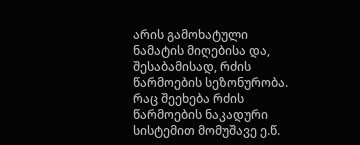არის გამოხატული ნამატის მიღებისა და, შესაბამისად, რძის წარმოების სეზონურობა. რაც შეეხება რძის წარმოების ნაკადური სისტემით მომუშავე ე.წ.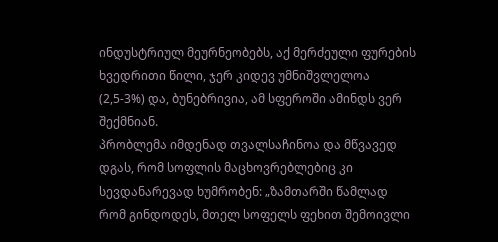ინდუსტრიულ მეურნეობებს, აქ მერძეული ფურების ხვედრითი წილი, ჯერ კიდევ უმნიშვლელოა (2,5-3%) და, ბუნებრივია, ამ სფეროში ამინდს ვერ შექმნიან.
პრობლემა იმდენად თვალსაჩინოა და მწვავედ დგას, რომ სოფლის მაცხოვრებლებიც კი სევდანარევად ხუმრობენ: „ზამთარში წამლად რომ გინდოდეს, მთელ სოფელს ფეხით შემოივლი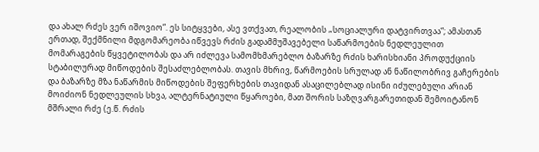და ახალ რძეს ვერ იშოვიო“. ეს სიტყვები, ასე ვთქვათ, რეალობის „სოციალური დატვირთვაა“; ამასთან ერთად, შექმნილი მდგომარეობა იწვევს რძის გადამმუშავებელი საწარმოების ნედლეულით მომარაგების წყვეტილობას და არ იძლევა სამომხმარებლო ბაზარზე რძის ხარისხიანი პროდუქციის სტაბილურად მიწოდების შესაძლებლობას. თავის მხრივ, წარმოების სრულად ან ნაწილობრივ გაჩერების და ბაზარზე მზა ნაწარმის მიწოდების შეფერხების თავიდან ასაცილებლად ისინი იძულებული არიან მოიძიონ ნედლეულის სხვა, ალტერნატიული წყაროები, მათ შორის საზღვარგარეთიდან შემოიტანონ მშრალი რძე (ე.წ. რძის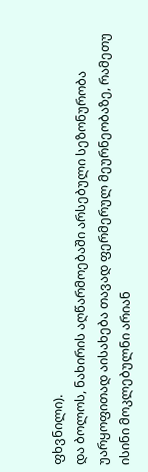ფხვნილი).
და ბოლოს, ნახირის აღწარმოებაში არსებული სეზონურობა უარყოფითად აისახება თავად ფერმერულ მეურნეობაზე, რამეთუ ისინი მოკლებულნი არიან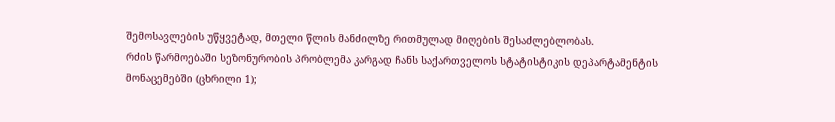შემოსავლების უწყვეტად, მთელი წლის მანძილზე რითმულად მიღების შესაძლებლობას.
რძის წარმოებაში სეზონურობის პრობლემა კარგად ჩანს საქართველოს სტატისტიკის დეპარტამენტის მონაცემებში (ცხრილი 1);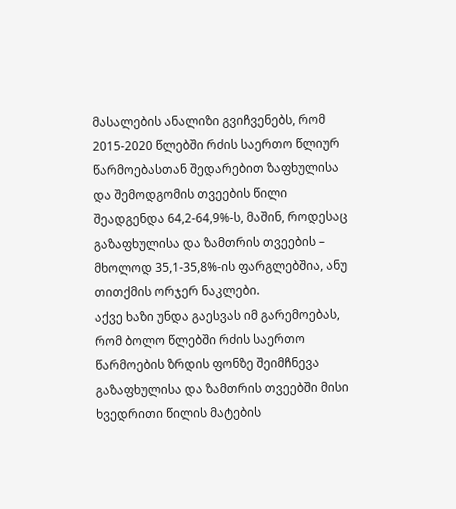მასალების ანალიზი გვიჩვენებს, რომ 2015-2020 წლებში რძის საერთო წლიურ წარმოებასთან შედარებით ზაფხულისა და შემოდგომის თვეების წილი შეადგენდა 64,2-64,9%-ს, მაშინ, როდესაც გაზაფხულისა და ზამთრის თვეების – მხოლოდ 35,1-35,8%-ის ფარგლებშია, ანუ თითქმის ორჯერ ნაკლები.
აქვე ხაზი უნდა გაესვას იმ გარემოებას, რომ ბოლო წლებში რძის საერთო წარმოების ზრდის ფონზე შეიმჩნევა გაზაფხულისა და ზამთრის თვეებში მისი ხვედრითი წილის მატების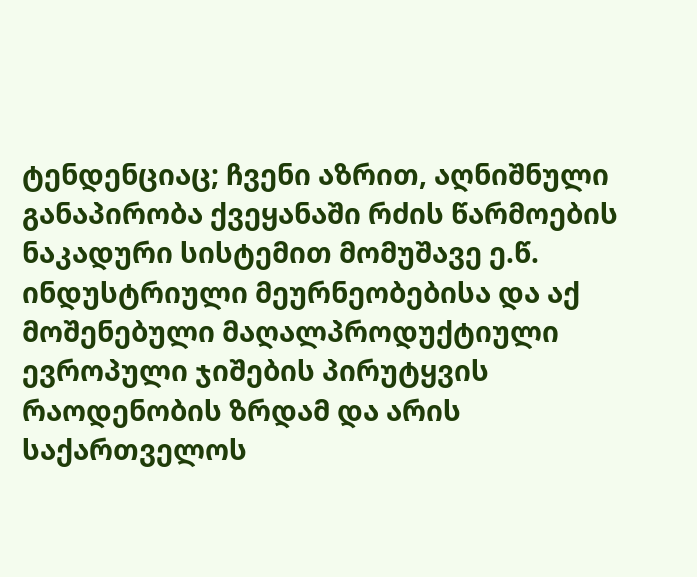ტენდენციაც; ჩვენი აზრით, აღნიშნული განაპირობა ქვეყანაში რძის წარმოების ნაკადური სისტემით მომუშავე ე.წ. ინდუსტრიული მეურნეობებისა და აქ მოშენებული მაღალპროდუქტიული ევროპული ჯიშების პირუტყვის რაოდენობის ზრდამ და არის საქართველოს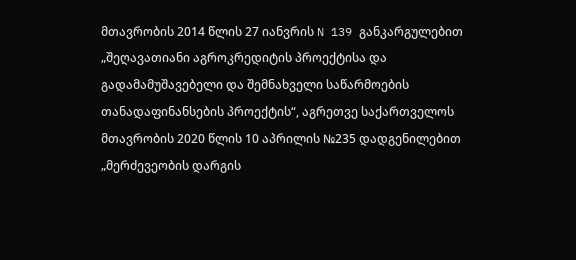მთავრობის 2014 წლის 27 იანვრის N 139 განკარგულებით „შეღავათიანი აგროკრედიტის პროექტისა და გადამამუშავებელი და შემნახველი საწარმოების თანადაფინანსების პროექტის“, აგრეთვე საქართველოს მთავრობის 2020 წლის 10 აპრილის №235 დადგენილებით „მერძევეობის დარგის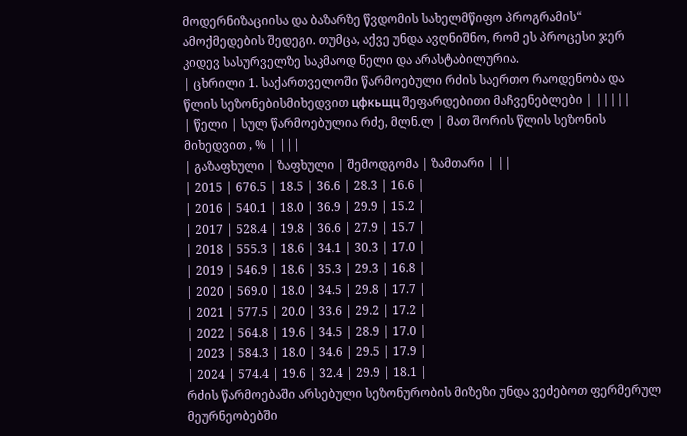მოდერნიზაციისა და ბაზარზე წვდომის სახელმწიფო პროგრამის“ ამოქმედების შედეგი. თუმცა, აქვე უნდა ავღნიშნო, რომ ეს პროცესი ჯერ კიდევ სასურველზე საკმაოდ ნელი და არასტაბილურია.
| ცხრილი 1. საქართველოში წარმოებული რძის საერთო რაოდენობა და წლის სეზონებისმიხედვით цфкьщц შეფარდებითი მაჩვენებლები | |||||
| წელი | სულ წარმოებულია რძე, მლნ.ლ | მათ შორის წლის სეზონის მიხედვით , % | |||
| გაზაფხული | ზაფხული | შემოდგომა | ზამთარი | ||
| 2015 | 676.5 | 18.5 | 36.6 | 28.3 | 16.6 |
| 2016 | 540.1 | 18.0 | 36.9 | 29.9 | 15.2 |
| 2017 | 528.4 | 19.8 | 36.6 | 27.9 | 15.7 |
| 2018 | 555.3 | 18.6 | 34.1 | 30.3 | 17.0 |
| 2019 | 546.9 | 18.6 | 35.3 | 29.3 | 16.8 |
| 2020 | 569.0 | 18.0 | 34.5 | 29.8 | 17.7 |
| 2021 | 577.5 | 20.0 | 33.6 | 29.2 | 17.2 |
| 2022 | 564.8 | 19.6 | 34.5 | 28.9 | 17.0 |
| 2023 | 584.3 | 18.0 | 34.6 | 29.5 | 17.9 |
| 2024 | 574.4 | 19.6 | 32.4 | 29.9 | 18.1 |
რძის წარმოებაში არსებული სეზონურობის მიზეზი უნდა ვეძებოთ ფერმერულ მეურნეობებში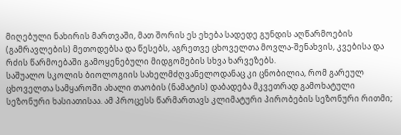მიღებული ნახირის მართვაში, მათ შორის ეს ეხება სადედე გუნდის აღწარმოების (გამრავლების) მეთოდებსა და წესებს, აგრეთვე ცხოველთა მოვლა-შენახვის, კვებისა და რძის წარმოებაში გამოყენებული მიდგომების სხვა ხარვეზებს.
საშუალო სკოლის ბიოლოგიის სახელმძღვანელოდანაც კი ცნობილია, რომ გარეულ ცხოველთა სამყაროში ახალი თაობის (ნამატის) დაბადება მკვეთრად გამოხატული სეზონური ხასიათისაა. ამ პროცესს წარმართავს კლიმატური პირობების სეზონური რითმი;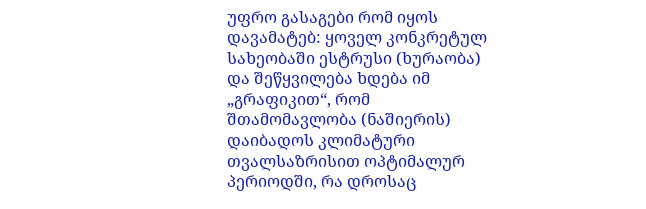უფრო გასაგები რომ იყოს დავამატებ: ყოველ კონკრეტულ სახეობაში ესტრუსი (ხურაობა) და შეწყვილება ხდება იმ „გრაფიკით“, რომ შთამომავლობა (ნაშიერის) დაიბადოს კლიმატური თვალსაზრისით ოპტიმალურ პერიოდში, რა დროსაც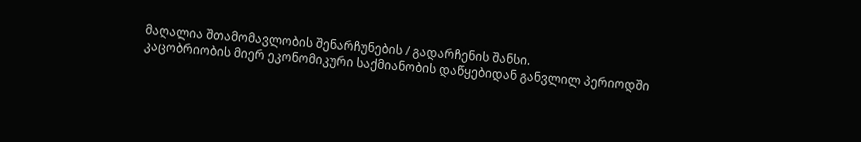მაღალია შთამომავლობის შენარჩუნების / გადარჩენის შანსი.
კაცობრიობის მიერ ეკონომიკური საქმიანობის დაწყებიდან განვლილ პერიოდში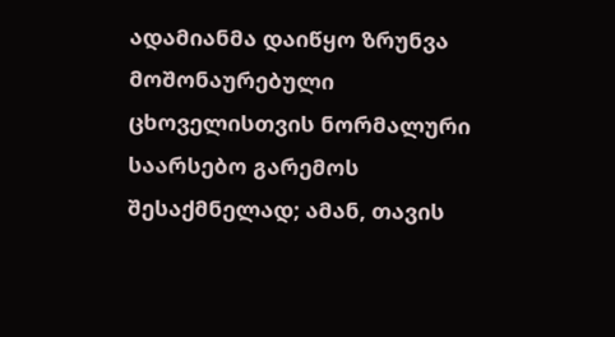ადამიანმა დაიწყო ზრუნვა მოშონაურებული ცხოველისთვის ნორმალური საარსებო გარემოს შესაქმნელად; ამან, თავის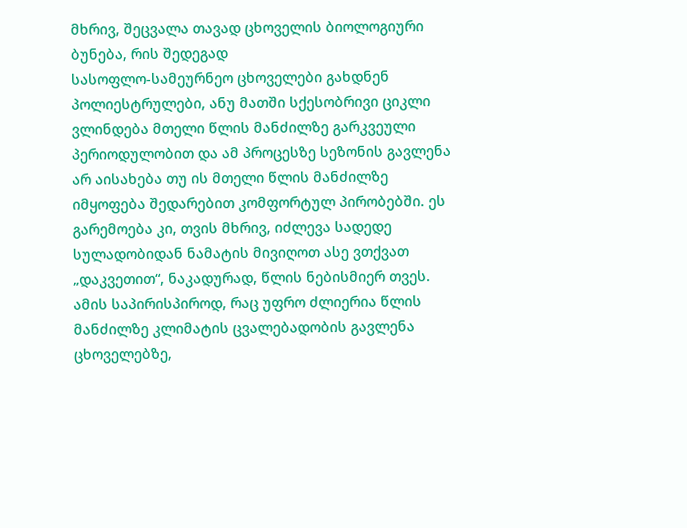მხრივ, შეცვალა თავად ცხოველის ბიოლოგიური ბუნება, რის შედეგად
სასოფლო-სამეურნეო ცხოველები გახდნენ პოლიესტრულები, ანუ მათში სქესობრივი ციკლი ვლინდება მთელი წლის მანძილზე გარკვეული პერიოდულობით და ამ პროცესზე სეზონის გავლენა არ აისახება თუ ის მთელი წლის მანძილზე იმყოფება შედარებით კომფორტულ პირობებში. ეს გარემოება კი, თვის მხრივ, იძლევა სადედე სულადობიდან ნამატის მივიღოთ ასე ვთქვათ „დაკვეთით“, ნაკადურად, წლის ნებისმიერ თვეს.
ამის საპირისპიროდ, რაც უფრო ძლიერია წლის მანძილზე კლიმატის ცვალებადობის გავლენა ცხოველებზე,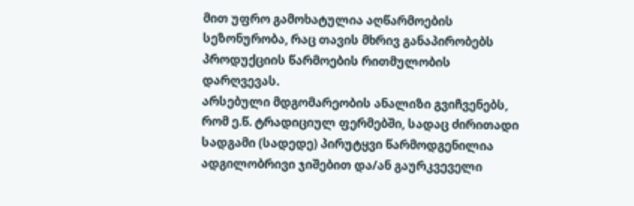მით უფრო გამოხატულია აღწარმოების სეზონურობა, რაც თავის მხრივ განაპირობებს პროდუქციის წარმოების რითმულობის დარღვევას.
არსებული მდგომარეობის ანალიზი გვიჩვენებს, რომ ე.წ. ტრადიციულ ფერმებში, სადაც ძირითადი სადგამი (სადედე) პირუტყვი წარმოდგენილია ადგილობრივი ჯიშებით და/ან გაურკვეველი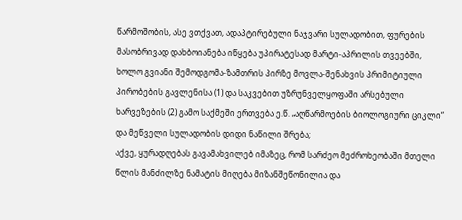წარმოშობის, ასე ვთქვათ, ადაპტირებული ნაჯვარი სულადობით, ფურების მასობრივად დახბოიანება იწყება უპირატესად მარტი-აპრილის თვეებში, ხოლო გვიანი შემოდგომა-ზამთრის პირზე მოვლა-შენახვის პრიმიტიული პირობების გავლენისა (1) და საკვებით უზრუნველყოფაში არსებული ხარვეზების (2) გამო საქმეში ერთვება ე.წ. „აღწარმოების ბიოლოგიური ციკლი“ და მეწველი სულადობის დიდი ნაწილი შრება;
აქვე, ყურადღებას გავამახვილებ იმაზეც, რომ სარძეო მეძროხეობაში მთელი წლის მანძილზე ნამატის მიღება მიზანშეწონილია და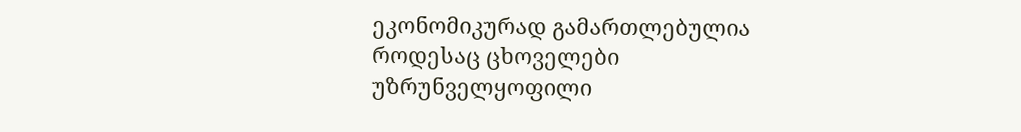ეკონომიკურად გამართლებულია როდესაც ცხოველები უზრუნველყოფილი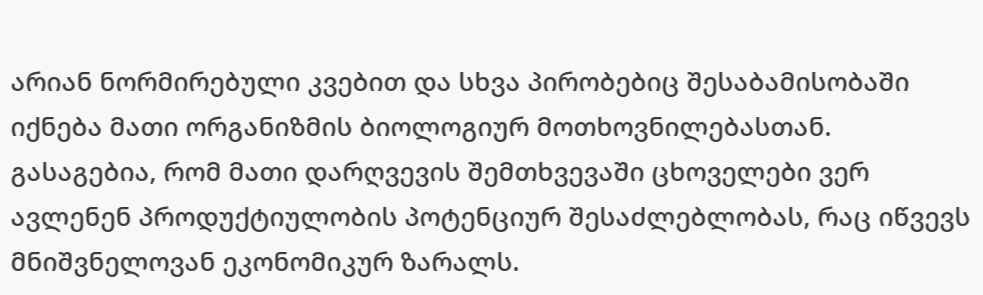არიან ნორმირებული კვებით და სხვა პირობებიც შესაბამისობაში იქნება მათი ორგანიზმის ბიოლოგიურ მოთხოვნილებასთან. გასაგებია, რომ მათი დარღვევის შემთხვევაში ცხოველები ვერ ავლენენ პროდუქტიულობის პოტენციურ შესაძლებლობას, რაც იწვევს მნიშვნელოვან ეკონომიკურ ზარალს.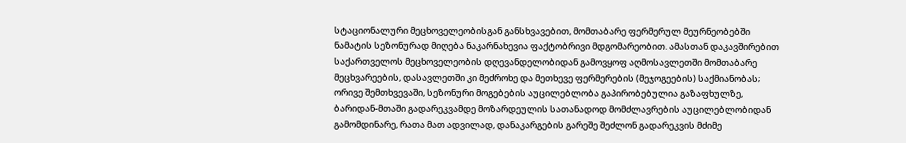სტაციონალური მეცხოველეობისგან განსხვავებით, მომთაბარე ფერმერულ მეურნეობებში ნამატის სეზონურად მიღება ნაკარნახევია ფაქტობრივი მდგომარეობით. ამასთან დაკავშირებით საქართველოს მეცხოველეობის დღევანდელობიდან გამოვყოფ აღმოსავლეთში მომთაბარე მეცხვარეების, დასავლეთში კი მეძროხე და მეთხევე ფერმერების (მეჯოგეების) საქმიანობას; ორივე შემთხვევაში, სეზონური მოგებების აუცილებლობა გაპირობებულია გაზაფხულზე, ბარიდან-მთაში გადარეკვამდე მოზარდეულის სათანადოდ მომძლავრების აუცილებლობიდან გამომდინარე, რათა მათ ადვილად, დანაკარგების გარეშე შეძლონ გადარეკვის მძიმე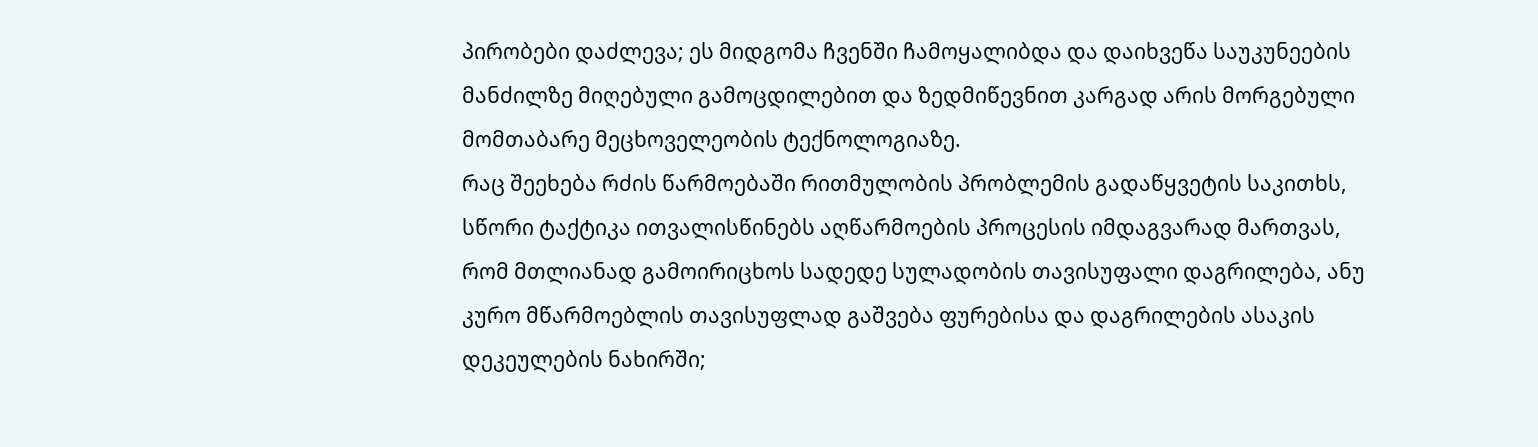პირობები დაძლევა; ეს მიდგომა ჩვენში ჩამოყალიბდა და დაიხვეწა საუკუნეების მანძილზე მიღებული გამოცდილებით და ზედმიწევნით კარგად არის მორგებული მომთაბარე მეცხოველეობის ტექნოლოგიაზე.
რაც შეეხება რძის წარმოებაში რითმულობის პრობლემის გადაწყვეტის საკითხს, სწორი ტაქტიკა ითვალისწინებს აღწარმოების პროცესის იმდაგვარად მართვას, რომ მთლიანად გამოირიცხოს სადედე სულადობის თავისუფალი დაგრილება, ანუ კურო მწარმოებლის თავისუფლად გაშვება ფურებისა და დაგრილების ასაკის დეკეულების ნახირში;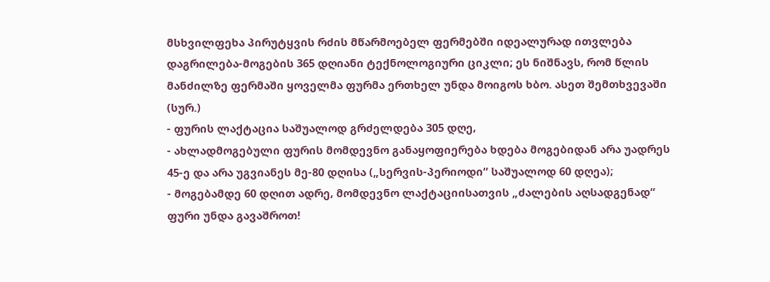მსხვილფეხა პირუტყვის რძის მწარმოებელ ფერმებში იდეალურად ითვლება დაგრილება-მოგების 365 დღიანი ტექნოლოგიური ციკლი; ეს ნიშნავს, რომ წლის მანძილზე ფერმაში ყოველმა ფურმა ერთხელ უნდა მოიგოს ხბო. ასეთ შემთხვევაში (სურ.)
- ფურის ლაქტაცია საშუალოდ გრძელდება 305 დღე,
- ახლადმოგებული ფურის მომდევნო განაყოფიერება ხდება მოგებიდან არა უადრეს 45-ე და არა უგვიანეს მე-80 დღისა („სერვის-პერიოდი“ საშუალოდ 60 დღეა);
- მოგებამდე 60 დღით ადრე, მომდევნო ლაქტაციისათვის „ძალების აღსადგენად“ ფური უნდა გავაშროთ!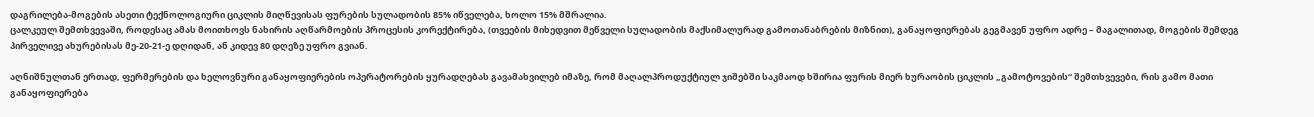დაგრილება-მოგების ასეთი ტექნოლოგიური ციკლის მიღწევისას ფურების სულადობის 85% იწველება, ხოლო 15% მშრალია.
ცალკეულ შემთხვევაში, როდესაც ამას მოითხოვს ნახირის აღწარმოების პროცესის კორექტირება, (თვეების მიხედვით მეწველი სულადობის მაქსიმალურად გამოთანაბრების მიზნით), განაყოფიერებას გეგმავენ უფრო ადრე – მაგალითად, მოგების შემდეგ პირველივე ახურებისას მე-20-21-ე დღიდან, ან კიდევ 80 დღეზე უფრო გვიან.

აღნიშნულთან ერთად, ფერმერების და ხელოვნური განაყოფიერების ოპერატორების ყურადღებას გავამახვილებ იმაზე, რომ მაღალპროდუქტიულ ჯიშებში საკმაოდ ხშირია ფურის მიერ ხურაობის ციკლის „გამოტოვების“ შემთხვევები, რის გამო მათი განაყოფიერება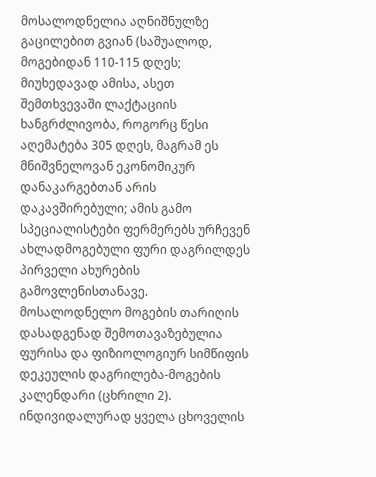მოსალოდნელია აღნიშნულზე გაცილებით გვიან (საშუალოდ, მოგებიდან 110-115 დღეს; მიუხედავად ამისა, ასეთ შემთხვევაში ლაქტაციის ხანგრძლივობა, როგორც წესი აღემატება 305 დღეს, მაგრამ ეს მნიშვნელოვან ეკონომიკურ დანაკარგებთან არის დაკავშირებული; ამის გამო სპეციალისტები ფერმერებს ურჩევენ ახლადმოგებული ფური დაგრილდეს პირველი ახურების გამოვლენისთანავე.
მოსალოდნელო მოგების თარიღის დასადგენად შემოთავაზებულია ფურისა და ფიზიოლოგიურ სიმწიფის დეკეულის დაგრილება-მოგების კალენდარი (ცხრილი 2).
ინდივიდალურად ყველა ცხოველის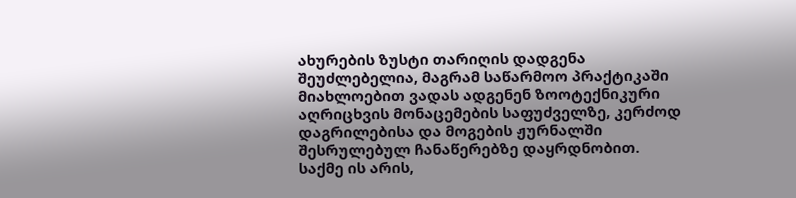ახურების ზუსტი თარიღის დადგენა შეუძლებელია, მაგრამ საწარმოო პრაქტიკაში მიახლოებით ვადას ადგენენ ზოოტექნიკური აღრიცხვის მონაცემების საფუძველზე, კერძოდ დაგრილებისა და მოგების ჟურნალში შესრულებულ ჩანაწერებზე დაყრდნობით.
საქმე ის არის,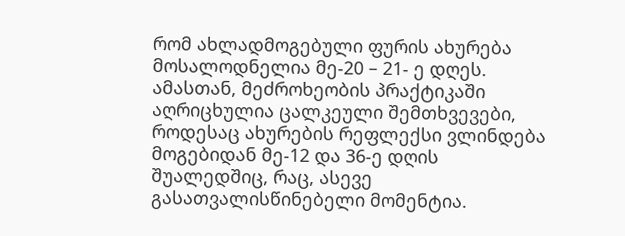რომ ახლადმოგებული ფურის ახურება მოსალოდნელია მე-20 – 21- ე დღეს. ამასთან, მეძროხეობის პრაქტიკაში აღრიცხულია ცალკეული შემთხვევები, როდესაც ახურების რეფლექსი ვლინდება მოგებიდან მე-12 და 36-ე დღის შუალედშიც, რაც, ასევე გასათვალისწინებელი მომენტია.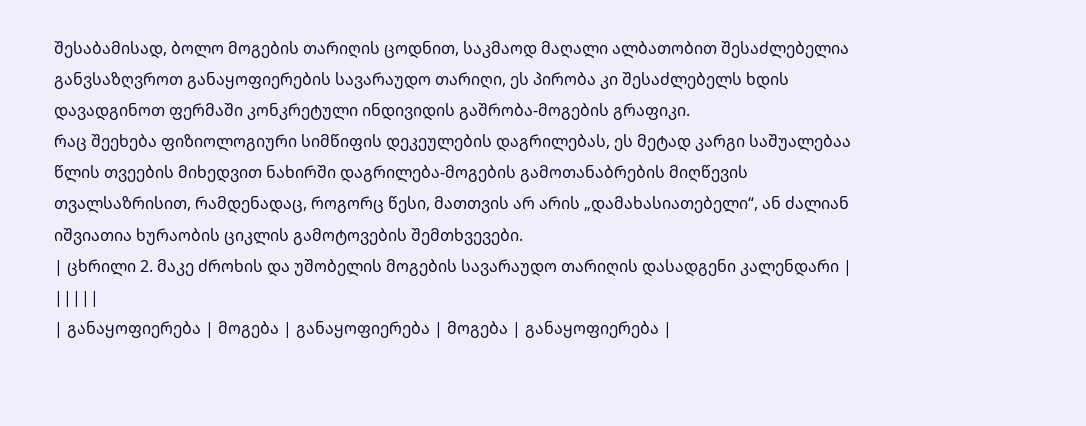შესაბამისად, ბოლო მოგების თარიღის ცოდნით, საკმაოდ მაღალი ალბათობით შესაძლებელია განვსაზღვროთ განაყოფიერების სავარაუდო თარიღი, ეს პირობა კი შესაძლებელს ხდის დავადგინოთ ფერმაში კონკრეტული ინდივიდის გაშრობა-მოგების გრაფიკი.
რაც შეეხება ფიზიოლოგიური სიმწიფის დეკეულების დაგრილებას, ეს მეტად კარგი საშუალებაა წლის თვეების მიხედვით ნახირში დაგრილება-მოგების გამოთანაბრების მიღწევის თვალსაზრისით, რამდენადაც, როგორც წესი, მათთვის არ არის „დამახასიათებელი“, ან ძალიან იშვიათია ხურაობის ციკლის გამოტოვების შემთხვევები.
| ცხრილი 2. მაკე ძროხის და უშობელის მოგების სავარაუდო თარიღის დასადგენი კალენდარი | |||||
| განაყოფიერება | მოგება | განაყოფიერება | მოგება | განაყოფიერება |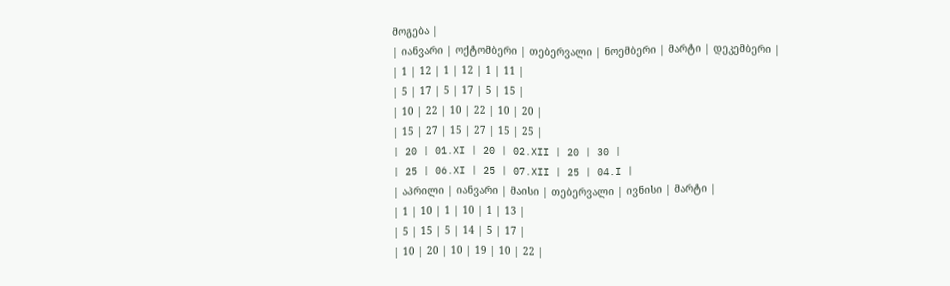მოგება |
| იანვარი | ოქტომბერი | თებერვალი | ნოემბერი | მარტი | დეკემბერი |
| 1 | 12 | 1 | 12 | 1 | 11 |
| 5 | 17 | 5 | 17 | 5 | 15 |
| 10 | 22 | 10 | 22 | 10 | 20 |
| 15 | 27 | 15 | 27 | 15 | 25 |
| 20 | 01.XI | 20 | 02.XII | 20 | 30 |
| 25 | 06.XI | 25 | 07.XII | 25 | 04.I |
| აპრილი | იანვარი | მაისი | თებერვალი | ივნისი | მარტი |
| 1 | 10 | 1 | 10 | 1 | 13 |
| 5 | 15 | 5 | 14 | 5 | 17 |
| 10 | 20 | 10 | 19 | 10 | 22 |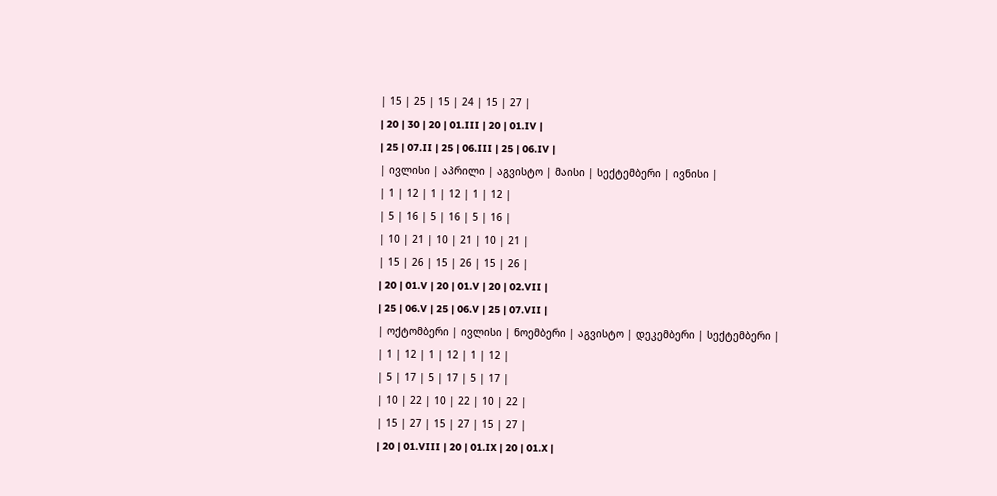| 15 | 25 | 15 | 24 | 15 | 27 |
| 20 | 30 | 20 | 01.III | 20 | 01.IV |
| 25 | 07.II | 25 | 06.III | 25 | 06.IV |
| ივლისი | აპრილი | აგვისტო | მაისი | სექტემბერი | ივნისი |
| 1 | 12 | 1 | 12 | 1 | 12 |
| 5 | 16 | 5 | 16 | 5 | 16 |
| 10 | 21 | 10 | 21 | 10 | 21 |
| 15 | 26 | 15 | 26 | 15 | 26 |
| 20 | 01.V | 20 | 01.V | 20 | 02.VII |
| 25 | 06.V | 25 | 06.V | 25 | 07.VII |
| ოქტომბერი | ივლისი | ნოემბერი | აგვისტო | დეკემბერი | სექტემბერი |
| 1 | 12 | 1 | 12 | 1 | 12 |
| 5 | 17 | 5 | 17 | 5 | 17 |
| 10 | 22 | 10 | 22 | 10 | 22 |
| 15 | 27 | 15 | 27 | 15 | 27 |
| 20 | 01.VIII | 20 | 01.IX | 20 | 01.X |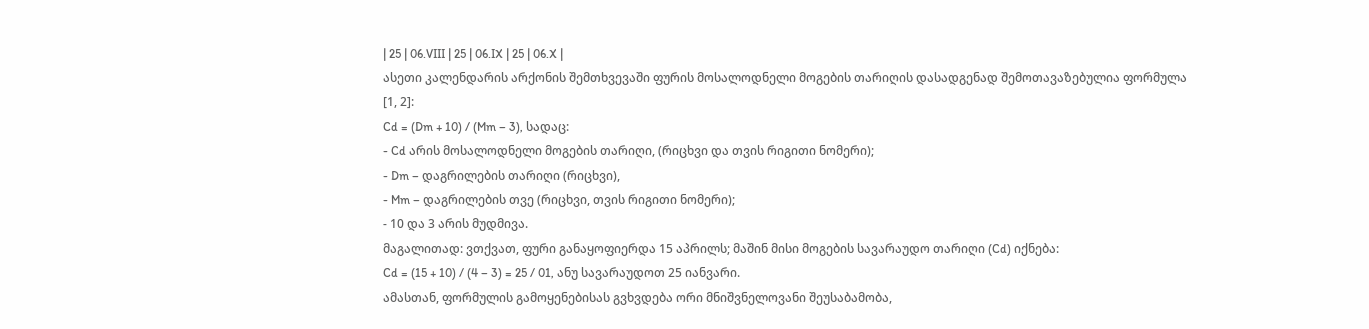| 25 | 06.VIII | 25 | 06.IX | 25 | 06.X |
ასეთი კალენდარის არქონის შემთხვევაში ფურის მოსალოდნელი მოგების თარიღის დასადგენად შემოთავაზებულია ფორმულა [1, 2]:
Cd = (Dm + 10) / (Mm – 3), სადაც:
- Cd არის მოსალოდნელი მოგების თარიღი, (რიცხვი და თვის რიგითი ნომერი);
- Dm – დაგრილების თარიღი (რიცხვი),
- Mm – დაგრილების თვე (რიცხვი, თვის რიგითი ნომერი);
- 10 და 3 არის მუდმივა.
მაგალითად: ვთქვათ, ფური განაყოფიერდა 15 აპრილს; მაშინ მისი მოგების სავარაუდო თარიღი (Cd) იქნება:
Cd = (15 + 10) / (4 – 3) = 25 / 01, ანუ სავარაუდოთ 25 იანვარი.
ამასთან, ფორმულის გამოყენებისას გვხვდება ორი მნიშვნელოვანი შეუსაბამობა,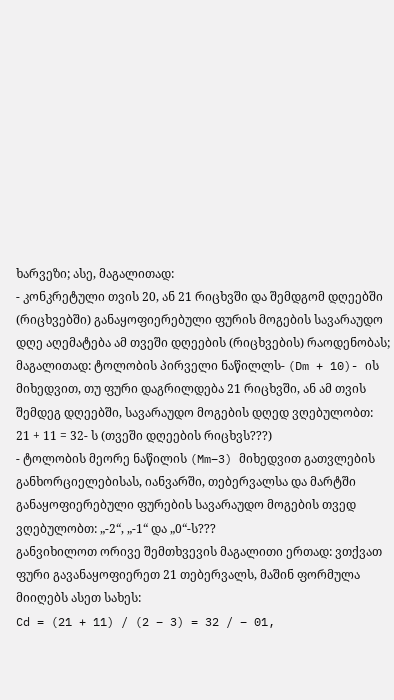ხარვეზი; ასე, მაგალითად:
- კონკრეტული თვის 20, ან 21 რიცხვში და შემდგომ დღეებში (რიცხვებში) განაყოფიერებული ფურის მოგების სავარაუდო დღე აღემატება ამ თვეში დღეების (რიცხვების) რაოდენობას; მაგალითად: ტოლობის პირველი ნაწილლს- (Dm + 10)- ის მიხედვით, თუ ფური დაგრილდება 21 რიცხვში, ან ამ თვის შემდეგ დღეებში, სავარაუდო მოგების დღედ ვღებულობთ:
21 + 11 = 32- ს (თვეში დღეების რიცხვს???)
- ტოლობის მეორე ნაწილის (Mm–3) მიხედვით გათვლების განხორციელებისას, იანვარში, თებერვალსა და მარტში განაყოფიერებული ფურების სავარაუდო მოგების თვედ ვღებულობთ: „-2“, „-1“ და „0“-ს???
განვიხილოთ ორივე შემთხვევის მაგალითი ერთად: ვთქვათ ფური გავანაყოფიერეთ 21 თებერვალს, მაშინ ფორმულა მიიღებს ასეთ სახეს:
Cd = (21 + 11) / (2 – 3) = 32 / – 01,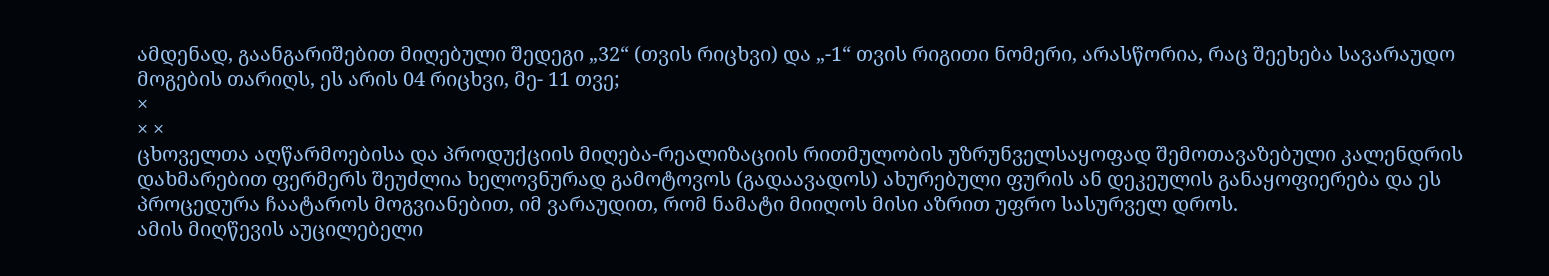ამდენად, გაანგარიშებით მიღებული შედეგი „32“ (თვის რიცხვი) და „-1“ თვის რიგითი ნომერი, არასწორია, რაც შეეხება სავარაუდო მოგების თარიღს, ეს არის 04 რიცხვი, მე- 11 თვე;
×
× ×
ცხოველთა აღწარმოებისა და პროდუქციის მიღება-რეალიზაციის რითმულობის უზრუნველსაყოფად შემოთავაზებული კალენდრის დახმარებით ფერმერს შეუძლია ხელოვნურად გამოტოვოს (გადაავადოს) ახურებული ფურის ან დეკეულის განაყოფიერება და ეს პროცედურა ჩაატაროს მოგვიანებით, იმ ვარაუდით, რომ ნამატი მიიღოს მისი აზრით უფრო სასურველ დროს.
ამის მიღწევის აუცილებელი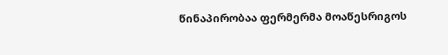წინაპირობაა ფერმერმა მოაწესრიგოს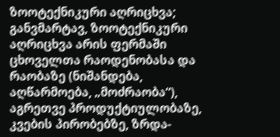ზოოტექნიკური აღრიცხვა;
განვმარტავ, ზოოტექნიკური აღრიცხვა არის ფერმაში ცხოველთა რაოდენობასა და რაობაზე (ნიშანდება, აღწარმოება, „მოძრაობა“), აგრეთვე პროდუქტიულობაზე, კვების პირობებზე, ზრდა-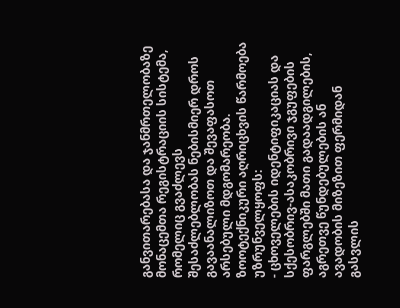განვითარებასა და ჯანმრთელობაზე მონაცემთა რეგისტრაციის სისტემა, რომელიც გვაძლევს შესაძლებლობას ნებისმიერ დროს გავაანალიზოთ და შევაფასოთ არსებული მდგომარეობა.
ზოოტექნიკური აღრიცხვის წარმოება უზრუნველყოფს:
- ცხოველების იდენტიფიკაციას და სქესობრივ-ასაკობრივი ჯგუფების ფარგლებში მათი გადაადგილების, აგრეთვე წუნდებულების ან ავადობის მიზეზით ფერმიდან გასვლის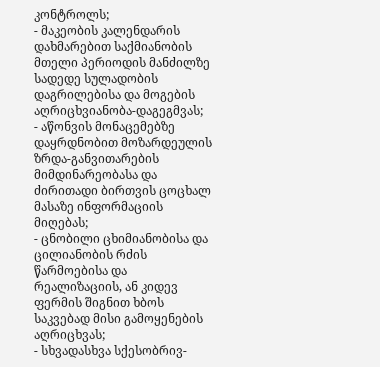კონტროლს;
- მაკეობის კალენდარის დახმარებით საქმიანობის მთელი პერიოდის მანძილზე სადედე სულადობის დაგრილებისა და მოგების აღრიცხვიანობა-დაგეგმვას;
- აწონვის მონაცემებზე დაყრდნობით მოზარდეულის ზრდა-განვითარების მიმდინარეობასა და ძირითადი ბირთვის ცოცხალ მასაზე ინფორმაციის მიღებას;
- ცნობილი ცხიმიანობისა და ცილიანობის რძის წარმოებისა და რეალიზაციის, ან კიდევ ფერმის შიგნით ხბოს საკვებად მისი გამოყენების აღრიცხვას;
- სხვადასხვა სქესობრივ-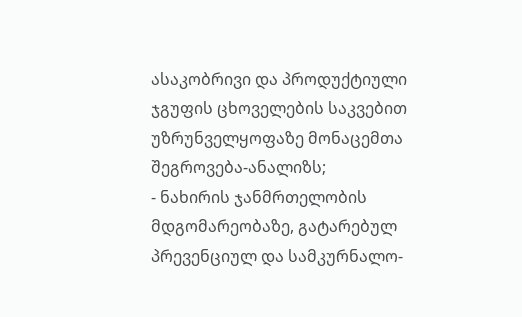ასაკობრივი და პროდუქტიული ჯგუფის ცხოველების საკვებით უზრუნველყოფაზე მონაცემთა შეგროვება-ანალიზს;
- ნახირის ჯანმრთელობის მდგომარეობაზე, გატარებულ პრევენციულ და სამკურნალო-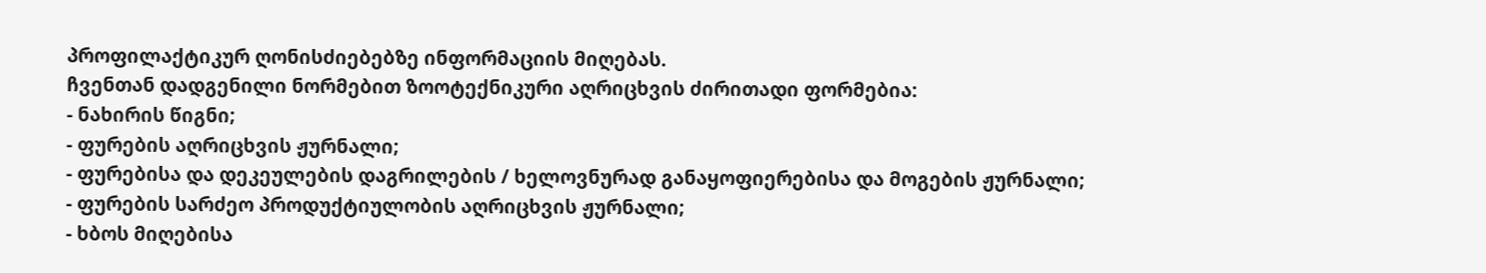პროფილაქტიკურ ღონისძიებებზე ინფორმაციის მიღებას.
ჩვენთან დადგენილი ნორმებით ზოოტექნიკური აღრიცხვის ძირითადი ფორმებია:
- ნახირის წიგნი;
- ფურების აღრიცხვის ჟურნალი;
- ფურებისა და დეკეულების დაგრილების / ხელოვნურად განაყოფიერებისა და მოგების ჟურნალი;
- ფურების სარძეო პროდუქტიულობის აღრიცხვის ჟურნალი;
- ხბოს მიღებისა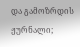და გამოზრდის ჟურნალი;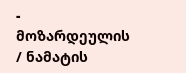- მოზარდეულის / ნამატის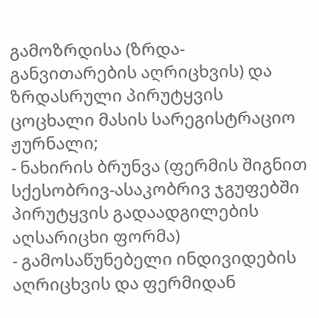გამოზრდისა (ზრდა-განვითარების აღრიცხვის) და ზრდასრული პირუტყვის ცოცხალი მასის სარეგისტრაციო ჟურნალი;
- ნახირის ბრუნვა (ფერმის შიგნით სქესობრივ-ასაკობრივ ჯგუფებში პირუტყვის გადაადგილების აღსარიცხი ფორმა)
- გამოსაწუნებელი ინდივიდების აღრიცხვის და ფერმიდან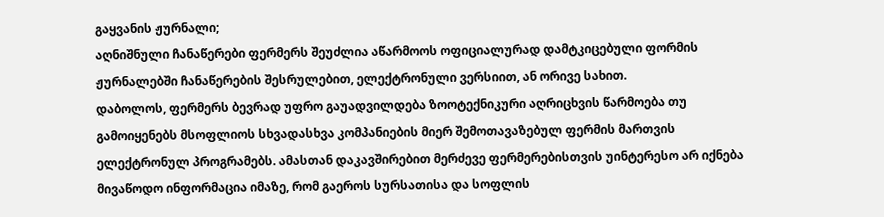გაყვანის ჟურნალი;
აღნიშნული ჩანაწერები ფერმერს შეუძლია აწარმოოს ოფიციალურად დამტკიცებული ფორმის ჟურნალებში ჩანაწერების შესრულებით, ელექტრონული ვერსიით, ან ორივე სახით.
დაბოლოს, ფერმერს ბევრად უფრო გაუადვილდება ზოოტექნიკური აღრიცხვის წარმოება თუ გამოიყენებს მსოფლიოს სხვადასხვა კომპანიების მიერ შემოთავაზებულ ფერმის მართვის ელექტრონულ პროგრამებს. ამასთან დაკავშირებით მერძევე ფერმერებისთვის უინტერესო არ იქნება მივაწოდო ინფორმაცია იმაზე, რომ გაეროს სურსათისა და სოფლის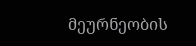მეურნეობის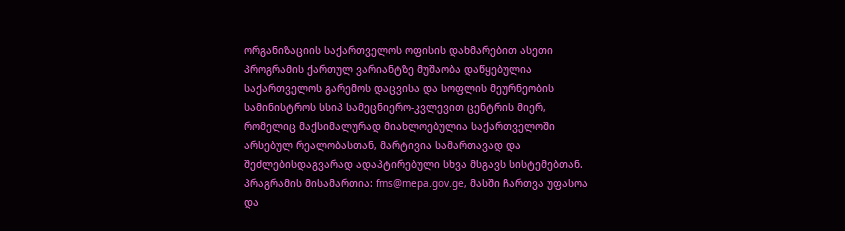ორგანიზაციის საქართველოს ოფისის დახმარებით ასეთი პროგრამის ქართულ ვარიანტზე მუშაობა დაწყებულია საქართველოს გარემოს დაცვისა და სოფლის მეურნეობის სამინისტროს სსიპ სამეცნიერო-კვლევით ცენტრის მიერ, რომელიც მაქსიმალურად მიახლოებულია საქართველოში არსებულ რეალობასთან, მარტივია სამართავად და შეძლებისდაგვარად ადაპტირებული სხვა მსგავს სისტემებთან.
პრაგრამის მისამართია: fms@mepa.gov.ge, მასში ჩართვა უფასოა და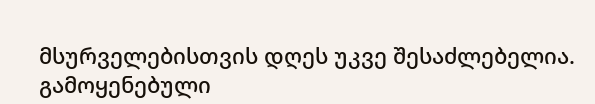მსურველებისთვის დღეს უკვე შესაძლებელია.
გამოყენებული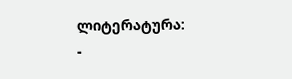ლიტერატურა:
-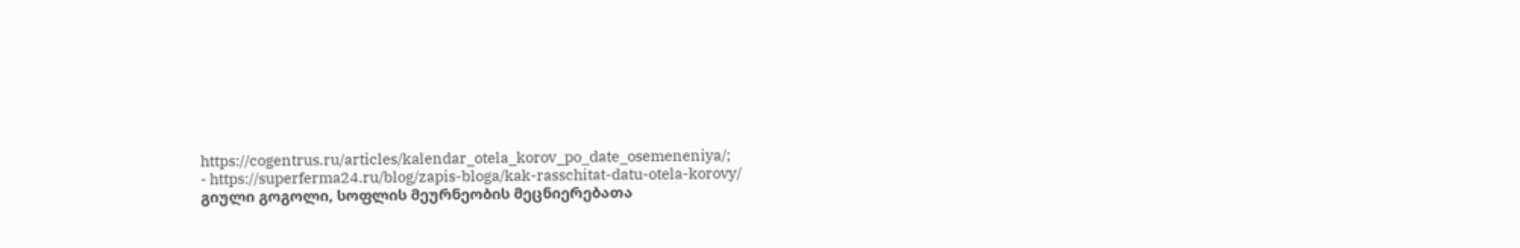https://cogentrus.ru/articles/kalendar_otela_korov_po_date_osemeneniya/;
- https://superferma24.ru/blog/zapis-bloga/kak-rasschitat-datu-otela-korovy/
გიული გოგოლი, სოფლის მეურნეობის მეცნიერებათა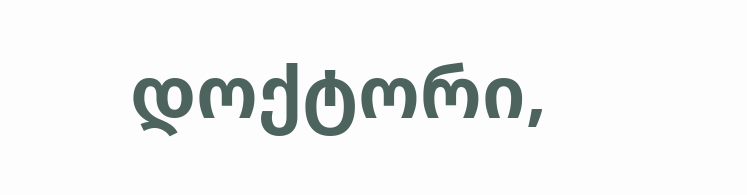დოქტორი,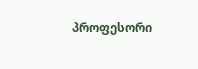პროფესორი